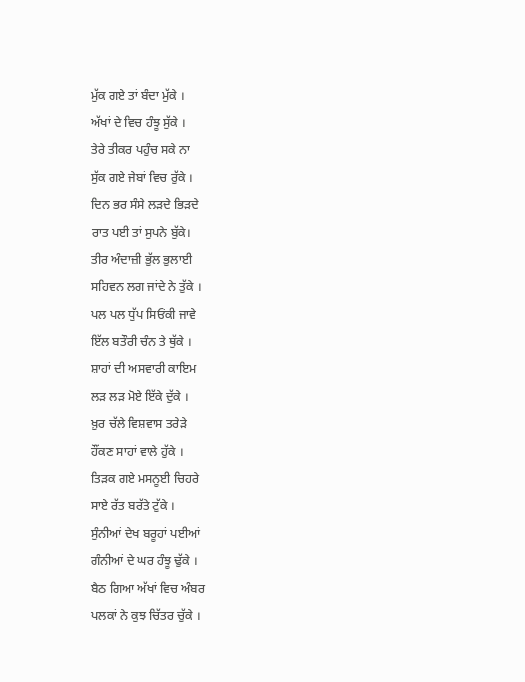ਮੁੱਕ ਗਏ ਤਾਂ ਬੰਦਾ ਮੁੱਕੇ ।
ਅੱਖਾਂ ਦੇ ਵਿਚ ਹੰਝੂ ਸੁੱਕੇ ।
ਤੇਰੇ ਤੀਕਰ ਪਹੁੰਚ ਸਕੇ ਨਾ
ਸੁੱਕ ਗਏ ਜੇਬਾਂ ਵਿਚ ਰੁੱਕੇ ।
ਦਿਨ ਭਰ ਸੰਸੇ ਲੜਦੇ ਭਿੜਦੇ
ਰਾਤ ਪਈ ਤਾਂ ਸੁਪਨੇ ਬੁੱਕੇ।
ਤੀਰ ਅੰਦਾਜ਼ੀ ਭੁੱਲ ਭੁਲਾਈ
ਸਹਿਵਨ ਲਗ ਜਾਂਦੇ ਨੇ ਤੁੱਕੇ ।
ਪਲ ਪਲ ਧੁੱਪ ਸਿਓਂਕੀ ਜਾਵੇ
ਇੱਲ ਬਤੌਰੀ ਚੰਨ ਤੇ ਥੁੱਕੇ ।
ਸ਼ਾਹਾਂ ਦੀ ਅਸਵਾਰੀ ਕਾਇਮ
ਲੜ ਲੜ ਮੋਏ ਇੱਕੇ ਦੁੱਕੇ ।
ਖ਼ੁਰ ਚੱਲੇ ਵਿਸ਼ਵਾਸ ਤਰੇੜੇ
ਹੌਂਕਣ ਸਾਹਾਂ ਵਾਲੇ ਹੁੱਕੇ ।
ਤਿੜਕ ਗਏ ਮਸਨੂਈ ਚਿਹਰੇ
ਸਾਏ ਰੱਤ ਬਰੱਤੇ ਟੁੱਕੇ ।
ਸੁੰਨੀਆਂ ਦੇਖ ਬਰੂਹਾਂ ਪਈਆਂ
ਗੰਨੀਆਂ ਦੇ ਘਰ ਹੰਝੂ ਢੁੱਕੇ ।
ਬੈਠ ਗਿਆ ਅੱਖਾਂ ਵਿਚ ਅੰਬਰ
ਪਲਕਾਂ ਨੇ ਕੁਝ ਚਿੱਤਰ ਚੁੱਕੇ ।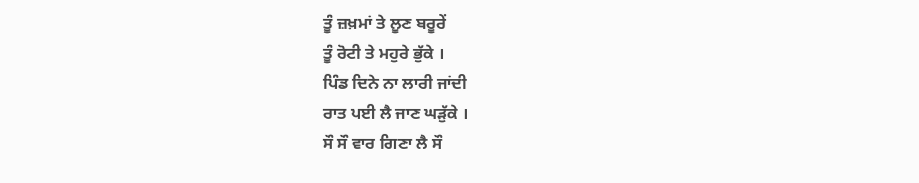ਤੂੰ ਜ਼ਖ਼ਮਾਂ ਤੇ ਲੂਣ ਬਰੂਰੇਂ
ਤੂੰ ਰੋਟੀ ਤੇ ਮਹੁਰੇ ਭੁੱਕੇ ।
ਪਿੰਡ ਦਿਨੇ ਨਾ ਲਾਰੀ ਜਾਂਦੀ
ਰਾਤ ਪਈ ਲੈ ਜਾਣ ਘੜੁੱਕੇ ।
ਸੌ ਸੌ ਵਾਰ ਗਿਣਾ ਲੈ ਸੌ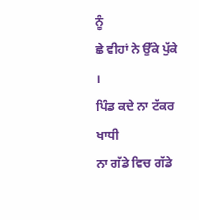ਨੂੰ
ਛੇ ਵੀਹਾਂ ਨੇ ਉੱਕੇ ਪੁੱਕੇ ।
ਪਿੰਡ ਕਦੇ ਨਾ ਟੱਕਰ ਖਾਧੀ
ਨਾ ਗੱਡੇ ਵਿਚ ਗੱਡੇ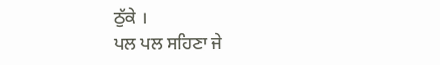ਠੁੱਕੇ ।
ਪਲ ਪਲ ਸਹਿਣਾ ਜੇ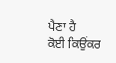ਪੈਣਾ ਹੈ
ਕੋਈ ਕਿਉਂਕਰ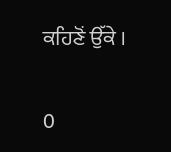ਕਹਿਣੋਂ ਉੱਕੇ ।

0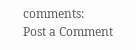comments:
Post a Comment